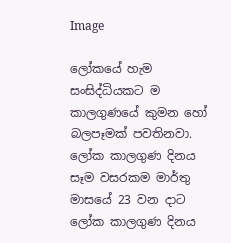Image

ලෝකයේ හැම සංසිද්ධියකට ම කාලගුණයේ කුමන හෝ බලපෑමක් පවතිනවා. ලෝක කාලගුණ දිනය සෑම වසරකම මාර්තු මාසයේ 23 වන දාට ලෝක කාලගුණ දිනය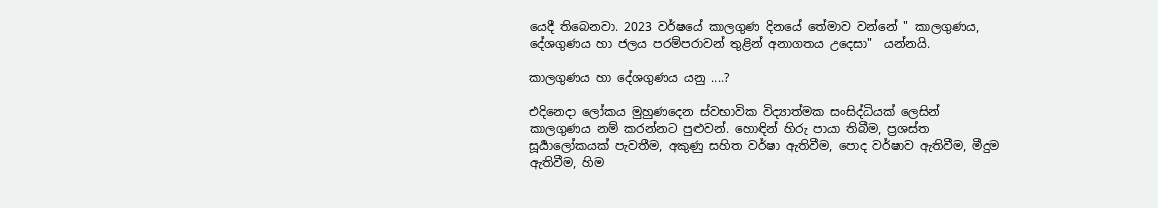යෙදී තිබෙනවා. 2023 වර්ෂයේ කාලගුණ දිනයේ තේමාව වන්නේ " කාලගුණය, දේශගුණය හා ජලය පරම්පරාවන් තුළින් අනාගතය උදෙසා"  යන්නයි.

කාලගුණය හා දේශගුණය යනු ....?

එදිනෙදා ලෝකය මුහුණදෙන ස්වභාවික විද්‍යාත්මක සංසිද්ධියක් ලෙසින් කාලගුණය නම් කරන්නට පුළුවන්. හොඳින් හිරු පායා තිබීම, ප්‍රශස්ත සූර්‍යාලෝකයක් පැවතීම, අකුණු සහිත වර්ෂා ඇතිවීම, පොද වර්ෂාව ඇතිවීම, මීදුම ඇතිවීම, හිම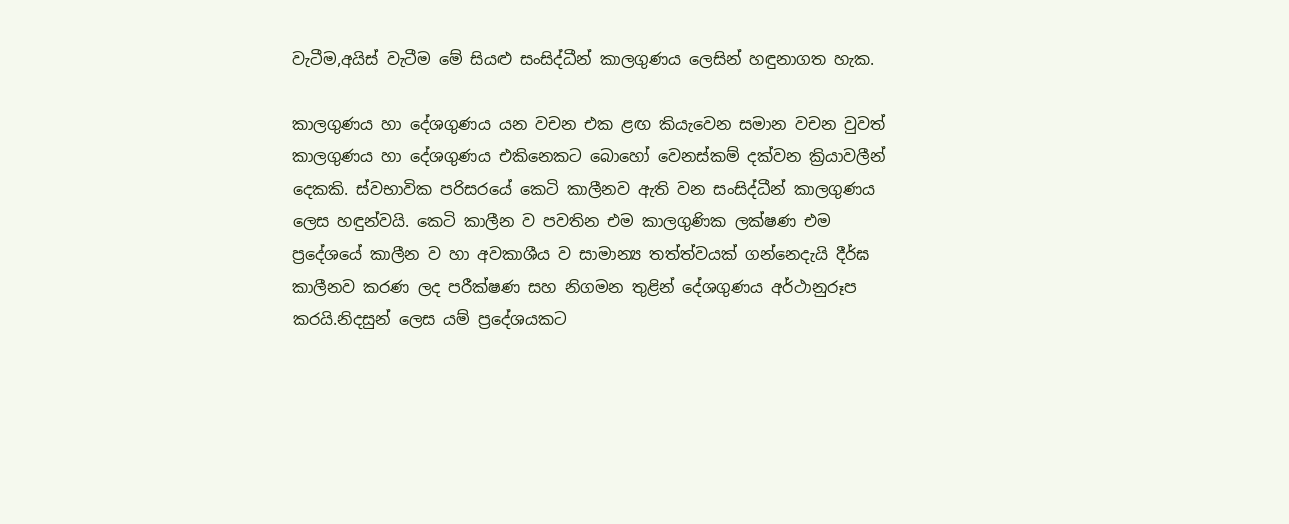වැටීම,අයිස් වැටීම මේ සියළු සංසිද්ධීන් කාලගුණය ලෙසින් හඳුනාගත හැක.

කාලගුණය හා දේශගුණය යන වචන එක ළඟ කියැවෙන සමාන වචන වුවත් කාලගුණය හා දේශගුණය එකිනෙකට බොහෝ වෙනස්කම් දක්වන ක්‍රියාවලීන් දෙකකි. ස්වභාවික පරිසරයේ කෙටි කාලීනව ඇති වන සංසිද්ධීන් කාලගුණය ලෙස හඳුන්වයි. කෙටි කාලීන ව පවතින එම කාලගුණික ලක්ෂණ එම ප්‍රදේශයේ කාලීන ව හා අවකාශීය ව සාමාන්‍ය තත්ත්වයක් ගන්නෙදැයි දීර්ඝ කාලීනව කරණ ලද පරීක්ෂණ සහ නිගමන තුළින් දේශගුණය අර්ථානුරූප කරයි.නිදසුන් ලෙස යම් ප්‍රදේශයකට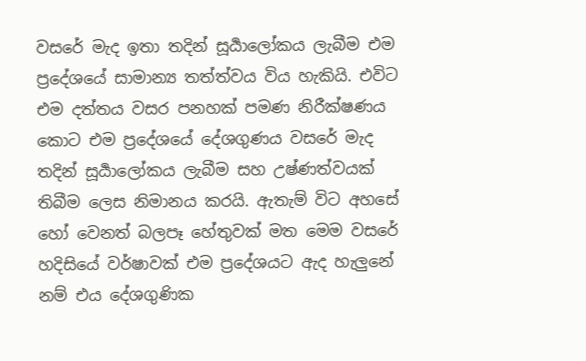වසරේ මැද ඉතා තදින් සූර්‍යාලෝකය ලැබීම එම ප්‍රදේශයේ සාමාන්‍ය තත්ත්වය විය හැකියි. එවිට එම දත්තය වසර පනහක් පමණ නිරීක්ෂණය කොට එම ප්‍රදේශයේ දේශගුණය වසරේ මැද තදින් සූර්‍යාලෝකය ලැබීම සහ උෂ්ණත්වයක් තිබීම ලෙස නිමානය කරයි. ඇතැම් විට අහසේ හෝ වෙනත් බලපෑ හේතුවක් මත මෙම වසරේ හදිසියේ වර්ෂාවක් එම ප්‍රදේශයට ඇද හැලුනේ නම් එය දේශගුණික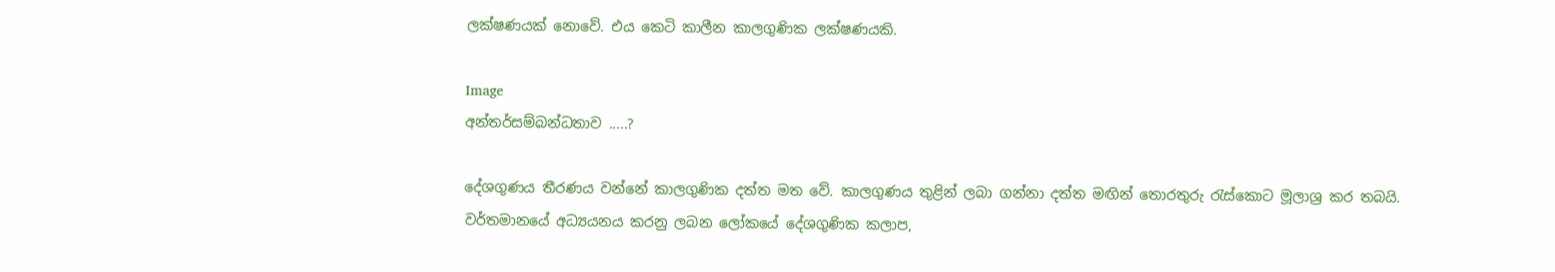ලක්ෂණයක් නොවේ. එය කෙටි කාලීන කාලගුණික ලක්ෂණයකි.

Image
අන්තර්සම්බන්ධතාව .....?

දේශගුණය තීරණය වන්නේ කාලගුණික දත්ත මත වේ. කාලගුණය තුළින් ලබා ගන්නා දත්ත මඟින් තොරතුරු රැස්කොට මූලාශ්‍ර කර තබයි.
වර්තමානයේ අධ්‍යයනය කරනු ලබන ලෝකයේ දේශගුණික කලාප,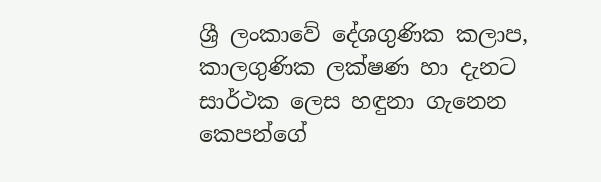ශ්‍රී ලංකාවේ දේශගුණික කලාප, කාලගුණික ලක්ෂණ හා දැනට සාර්ථක ලෙස හඳුනා ගැනෙන කෙපන්ගේ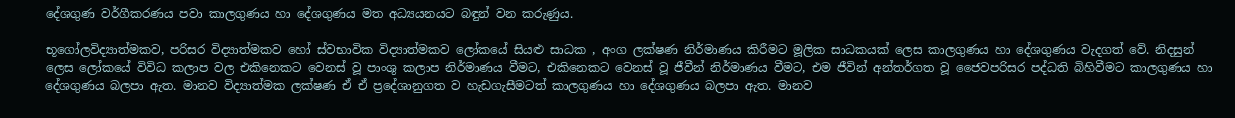දේශගුණ වර්ගීකරණය පවා කාලගුණය හා දේශගුණය මත අධ්‍යයනයට බඳුන් වන කරුණුය.

භූගෝලවිද්‍යාත්මකව, පරිසර විද්‍යාත්මකව හෝ ස්වභාවික විද්‍යාත්මකව ලෝකයේ සියළු සාධක , අංග ලක්ෂණ නිර්මාණය කිරීමට මූලික සාධකයක් ලෙස කාලගුණය හා දේශගුණය වැදගත් වේ. නිදසුන් ලෙස ලෝකයේ විවිධ කලාප වල එකිනෙකට වෙනස් වූ පාංශු කලාප නිර්මාණය වීමට, එකිනෙකට වෙනස් වූ ජීවීන් නිර්මාණය වීමට, එම ජීවින් අන්තර්ගත වූ ජෛවපරිසර පද්ධති බිහිවීමට කාලගුණය හා දේශගුණය බලපා ඇත. මානව විද්‍යාත්මක ලක්ෂණ ඒ ඒ ප්‍රදේශානුගත ව හැඩගැසීමටත් කාලගුණය හා දේශගුණය බලපා ඇත. මානව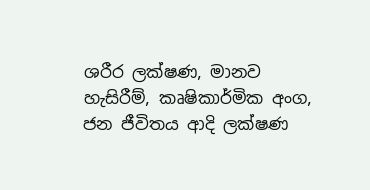ශරීර ලක්ෂණ, මානව හැසිරීම්, කෘෂිකාර්මික අංග, ජන ජීවිතය ආදි ලක්ෂණ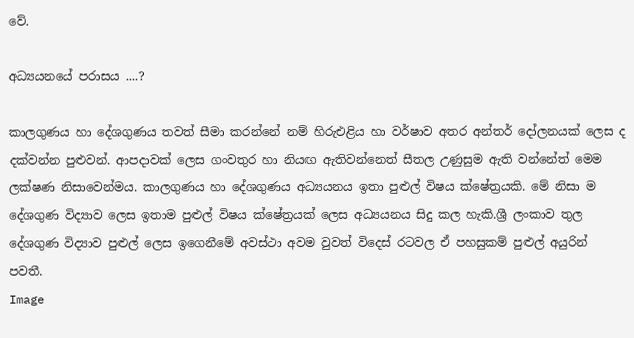වේ.

අධ්‍යයනයේ පරාසය ....?

කාලගුණය හා දේශගුණය තවත් සීමා කරන්නේ නම් හිරුඑළිය හා වර්ෂාව අතර අන්තර් දෝලනයක් ලෙස ද දක්වන්න පුළුවන්. ආපදාවක් ලෙස ගංවතුර හා නියඟ ඇතිවන්නෙත් සීතල උණුසුම ඇති වන්නේත් මෙම ලක්ෂණ නිසාවෙන්මය. කාලගුණය හා දේශගුණය අධ්‍යයනය ඉතා පුළුල් විෂය ක්ෂේත්‍රයකි. මේ නිසා ම දේශගුණ විද්‍යාව ලෙස ඉතාම පුළුල් විෂය ක්ෂේත්‍රයක් ලෙස අධ්‍යයනය සිදු කල හැකි.ශ්‍රී ලංකාව තුල දේශගුණ විද්‍යාව පුළුල් ලෙස ඉගෙනීමේ අවස්ථා අවම වුවත් විදෙස් රටවල ඒ පහසුකම් පුළුල් අයුරින් පවතී.
Image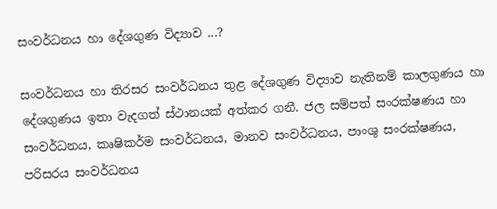සංවර්ධනය හා දේශගුණ විද්‍යාව ...?

සංවර්ධනය හා තිරසර සංවර්ධනය තුළ දේශගුණ විද්‍යාව නැතිනම් කාලගුණය හා දේශගුණය ඉතා වැදගත් ස්ථානයක් අත්කර ගනී. ජල සම්පත් සංරක්ෂණය හා සංවර්ධනය, කෘෂිකර්ම සංවර්ධනය, මානව සංවර්ධනය, පාංශු සංරක්ෂණය, පරිසරය සංවර්ධනය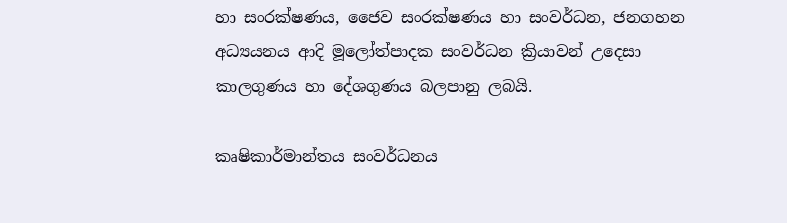හා සංරක්ෂණය, ජෛව සංරක්ෂණය හා සංවර්ධන, ජනගහන අධ්‍යයනය ආදි මූලෝත්පාදක සංවර්ධන ක්‍රියාවන් උදෙසා කාලගුණය හා දේශගුණය බලපානු ලබයි.

කෘෂිකාර්මාන්තය සංවර්ධනය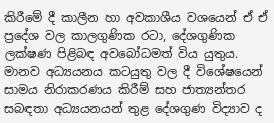කිරීමේ දී කාලීන හා අවකාශීය වශයෙන් ඒ ඒ ප්‍රදේශ වල කාලගුණික රටා, දේශගුණික ලක්ෂණ පිළිබඳ අවබෝධමත් විය යුතුය. මානව අධ්‍යයනය කටයුතු වල දී විශේෂයෙන් සාමය නිරාකරණය කිරීම් සහ ජාත්‍යන්තර සබඳතා අධ්‍යයනයන් තුළ දේශගුණ විද්‍යාව ද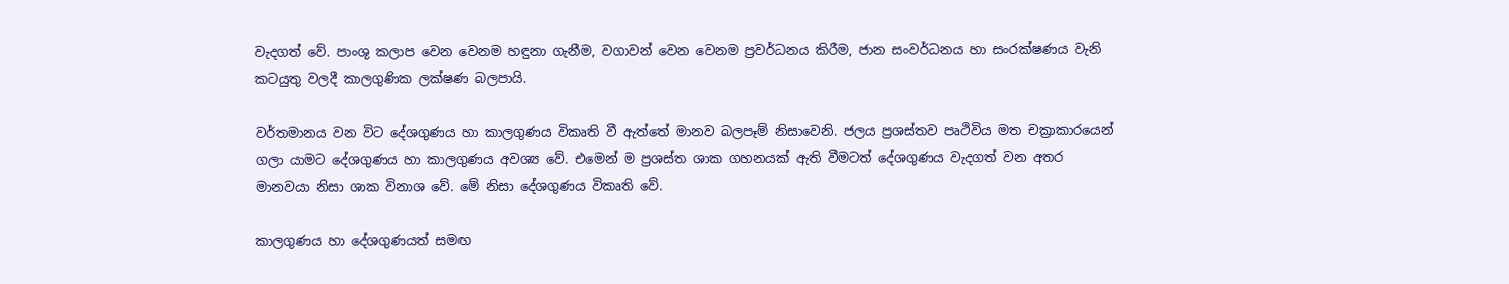වැදගත් වේ. පාංශු කලාප වෙන වෙනම හඳුනා ගැනීම, වගාවන් වෙන වෙනම ප්‍රවර්ධනය කිරීම, ජාන සංවර්ධනය හා සංරක්ෂණය වැනි කටයුතු වලදී කාලගුණික ලක්ෂණ බලපායි.

වර්තමානය වන විට දේශගුණය හා කාලගුණය විකෘති වී ඇත්තේ මානව බලපෑම් නිසාවෙනි. ජලය ප්‍රශස්‍තව පෘථිවිය මත චක්‍රාකාරයෙන් ගලා යාමට දේශගුණය හා කාලගුණය අවශ්‍ය වේ. එමෙන් ම ප්‍රශස්ත ශාක ගහනයක් ඇති වීමටත් දේශගුණය වැදගත් වන අතර මානවයා නිසා ශාක විනාශ වේ. මේ නිසා දේශගුණය විකෘති වේ.

කාලගුණය හා දේශගුණයත් සමඟ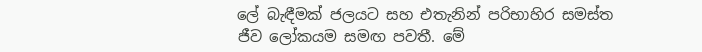ලේ බැඳීමක් ජලයට සහ එතැනින් පරිභාහිර සමස්ත ජීව ලෝකයම සමඟ පවතී. මේ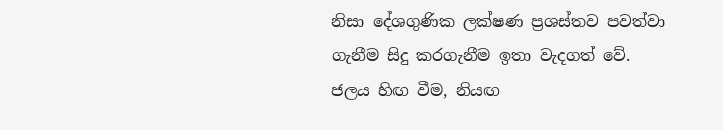නිසා දේශගුණික ලක්ෂණ ප්‍රශස්තව පවත්වා ගැනීම සිදු කරගැනීම ඉතා වැදගත් වේ. ජලය හිඟ වීම, නියඟ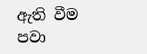ඇති වීම පවා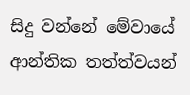සිදු වන්නේ මේවායේ ආන්තික තත්ත්වයන්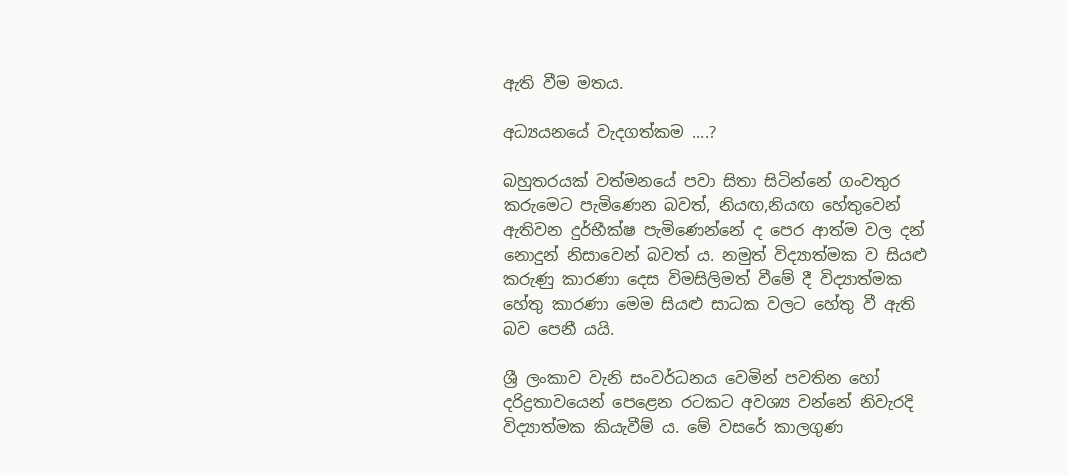ඇති වීම මතය.

අධ්‍යයනයේ වැදගත්කම ....?

බහුතරයක් වත්මනයේ පවා සිතා සිටින්නේ ගංවතුර කරුමෙට පැමිණෙන බවත්, නියඟ,නියඟ හේතුවෙන් ඇතිවන දුර්භීක්ෂ පැමිණෙන්නේ ද පෙර ආත්ම වල දන් නොදුන් නිසාවෙන් බවත් ය. නමුත් විද්‍යාත්මක ව සියළු කරුණු කාරණා දෙස විමසිලිමත් වීමේ දී විද්‍යාත්මක හේතු කාරණා මෙම සියළු සාධක වලට හේතු වී ඇති බව පෙනී යයි.

ශ්‍රී ලංකාව වැනි සංවර්ධනය වෙමින් පවතින හෝ දරිද්‍රතාවයෙන් පෙළෙන රටකට අවශ්‍ය වන්නේ නිවැරදි විද්‍යාත්මක කියැවීම් ය. මේ වසරේ කාලගුණ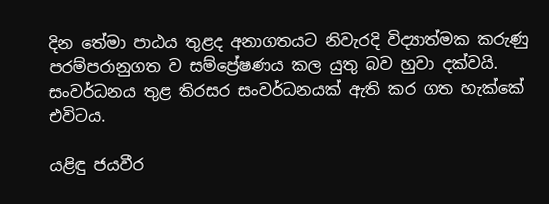දින තේමා පාඨය තුළද අනාගතයට නිවැරදි විද්‍යාත්මක කරුණු පරම්පරානුගත ව සම්ප්‍රේෂණය කල යුතු බව හුවා දක්වයි. සංවර්ධනය තුළ තිරසර සංවර්ධනයක් ඇති කර ගත හැක්කේ එවිටය.

යළිඳු ජයවීර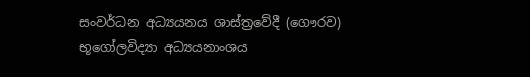සංවර්ධන අධ්‍යයනය ශාස්ත්‍රවේදී (ගෞරව)
භූගෝලවිද්‍යා අධ්‍යයනාංශය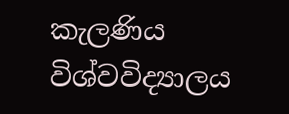කැලණිය විශ්වවිද්‍යාලය